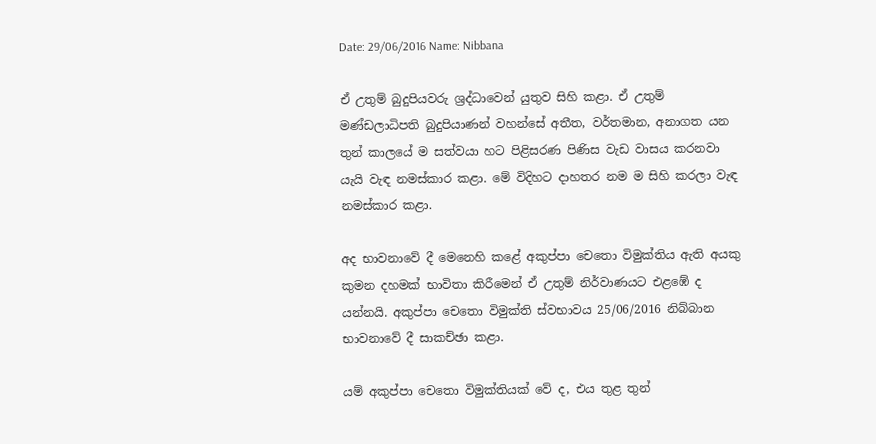Date: 29/06/2016 Name: Nibbana

ඒ උතුම් බුදුපියවරු ශ්‍රද්ධාවෙන් යුතුව සිහි කළා. ඒ උතුම් මණ්ඩලාධිපති බුදුපියාණන් වහන්සේ අතීත, වර්තමාන, අනාගත යන තුන් කාලයේ ම සත්වයා හට පිළිසරණ පිණිස වැඩ වාසය කරනවා යැයි වැඳ නමස්කාර කළා. මේ විදිහට දාහතර නම ම සිහි කරලා වැඳ නමස්කාර කළා.

අද භාවනාවේ දී මෙනෙහි කළේ අකුප්පා චෙතො විමුක්තිය ඇති අයකු කුමන දහමක් භාවිතා කිරීමෙන් ඒ උතුම් නිර්වාණයට එළඹේ ද යන්නයි. අකුප්පා චෙතො විමුක්ති ස්වභාවය 25/06/2016 නිබ්බාන භාවනාවේ දී සාකච්ඡා කළා.

යම් අකුප්පා චෙතො විමුක්තියක් වේ ද, එය තුළ තුන්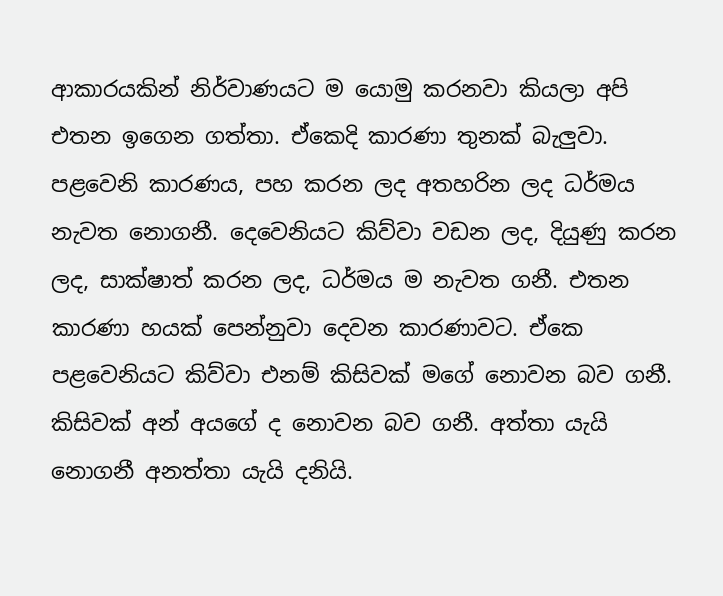ආකාරයකින් නිර්වාණයට ම යොමු කරනවා කියලා අපි එතන ඉගෙන ගත්තා. ඒකෙදි කාරණා තුනක් බැලුවා. පළවෙනි කාරණය, පහ කරන ලද අතහරින ලද ධර්මය නැවත නොගනී. දෙවෙනියට කිව්වා වඩන ලද, දියුණු කරන ලද, සාක්ෂාත් කරන ලද, ධර්මය ම නැවත ගනී. එතන කාරණා හයක් පෙන්නුවා දෙවන කාරණාවට. ඒකෙ පළවෙනියට කිව්වා එනම් කිසිවක් මගේ නොවන බව ගනී. කිසිවක් අන් අයගේ ද නොවන බව ගනී. අත්තා යැයි නොගනී අනත්තා යැයි දනියි.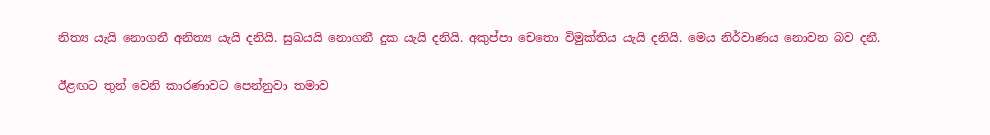නිත්‍ය යැයි නොගනී අනිත්‍ය යැයි දනියි. සුඛයයි නොගනී දුක යැයි දනියි. අකුප්පා චෙතො විමුක්තිය යැයි දනියි. මෙය නිර්වාණය නොවන බව දනී.

ඊළඟට තුන් වෙනි කාරණාවට පෙන්නුවා තමාව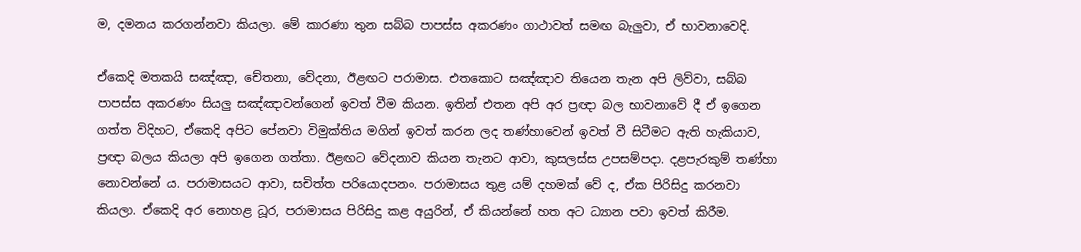ම, දමනය කරගන්නවා කියලා. මේ කාරණා තුන සබ්බ පාපස්ස අකරණං ගාථාවත් සමඟ බැලුවා, ඒ භාවනාවෙදි.

ඒකෙදි මතකයි සඤ්ඤා, චේතනා, වේදනා, ඊළඟට පරාමාස. එතකොට සඤ්ඤාව තියෙන තැන අපි ලිව්වා, සබ්බ පාපස්ස අකරණං සියලු සඤ්ඤාවන්ගෙන් ඉවත් වීම කියන. ඉතින් එතන අපි අර ප්‍රඥා බල භාවනාවේ දී ඒ ඉගෙන ගත්ත විදිහට, ඒකෙදි අපිට පේනවා විමුක්තිය මගින් ඉවත් කරන ලද තණ්හාවෙන් ඉවත් වී සිටීමට ඇති හැකියාව, ප්‍රඥා බලය කියලා අපි ඉගෙන ගත්තා. ඊළඟට වේදනාව කියන තැනට ආවා, කුසලස්ස උපසම්පදා. දළපැරකුම් තණ්හා නොවන්නේ ය. පරාමාසයට ආවා, සචිත්ත පරියොදපනං. පරාමාසය තුළ යම් දහමක් වේ ද, ඒක පිරිසිදු කරනවා කියලා. ඒකෙදි අර නොහළ ධූර, පරාමාසය පිරිසිදු කළ අයුරින්, ඒ කියන්නේ හත අට ධ්‍යාන පවා ඉවත් කිරීම.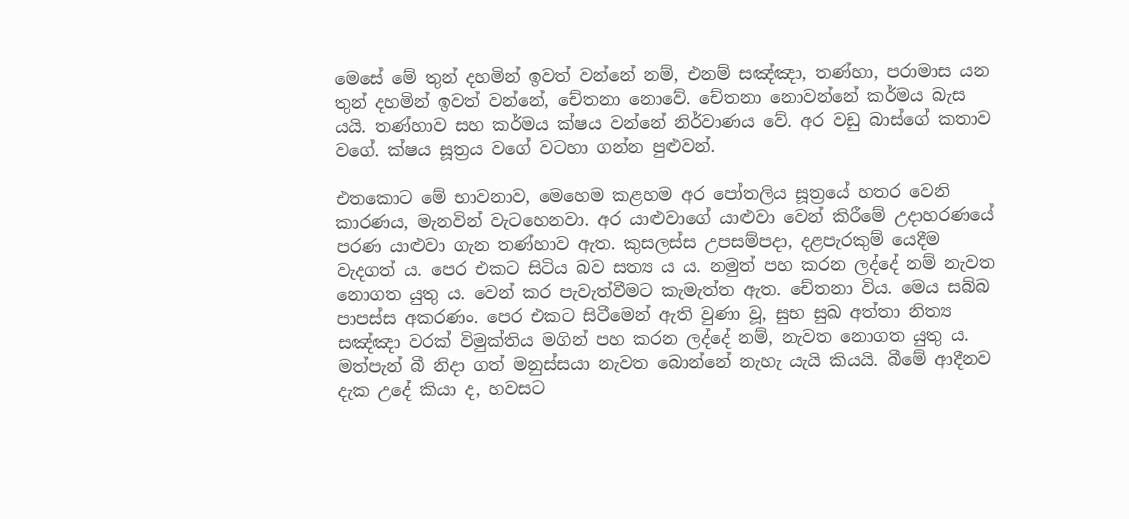මෙසේ මේ තුන් දහමින් ඉවත් වන්නේ නම්, එනම් සඤ්ඤා, තණ්හා, පරාමාස යන තුන් දහමින් ඉවත් වන්නේ, චේතනා නොවේ. චේතනා නොවන්නේ කර්මය බැස යයි. තණ්හාව සහ කර්මය ක්ෂය වන්නේ නිර්වාණය වේ. අර වඩු බාස්ගේ කතාව වගේ. ක්ෂය සූත්‍රය වගේ වටහා ගන්න පුළුවන්.

එතකොට මේ භාවනාව, මෙහෙම කළහම අර පෝතලිය සූත්‍රයේ හතර වෙනි කාරණය, මැනවින් වැටහෙනවා. අර යාළුවාගේ යාළුවා වෙන් කිරීමේ උදාහරණයේ පරණ යාළුවා ගැන තණ්හාව ඇත. කුසලස්ස උපසම්පදා, දළපැරකුම් යෙදීම වැදගත් ය. පෙර එකට සිටිය බව සත්‍ය ය ය. නමුත් පහ කරන ලද්දේ නම් නැවත නොගත යුතු ය. වෙන් කර පැවැත්වීමට කැමැත්ත ඇත. චේතනා විය. මෙය සබ්බ පාපස්ස අකරණං. පෙර එකට සිටීමෙන් ඇති වුණා වූ, සුභ සුඛ අත්තා නිත්‍ය සඤ්ඤා වරක් විමුක්තිය මගින් පහ කරන ලද්දේ නම්, නැවත නොගත යුතු ය. මත්පැන් බී නිදා ගත් මනුස්සයා නැවත බොන්නේ නැහැ යැයි කියයි. බීමේ ආදීනව දැක උදේ කියා ද, හවසට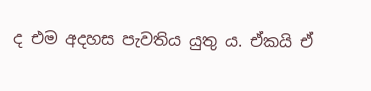ද එම අදහස පැවතිය යුතු ය. ඒකයි ඒ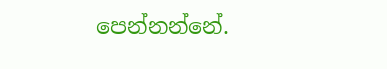පෙන්නන්නේ.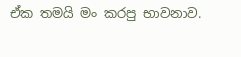ඒක තමයි මං කරපු භාවනාව.